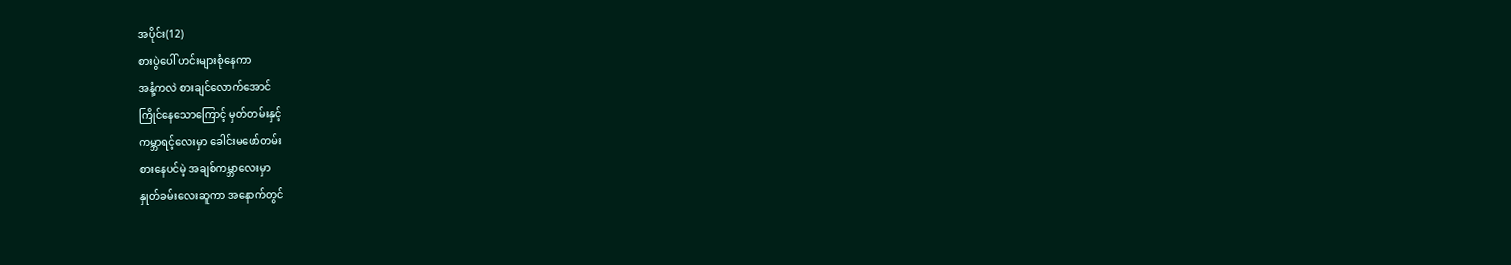အပိုင်း(12)
စားပွဲပေါ် ဟင်းများစုံနေကာ
အနံ့ကလဲ စားချင်လောက်အောင်
ကြိုင်နေသောကြောင့် မှတ်တမ်းနှင့်
ကမ္ဘာရင့်လေးမှာ ခေါင်းမဖော်တမ်း
စားနေပင်မဲ့ အချစ်ကမ္ဘာလေးမှာ
နှုတ်ခမ်းလေးဆူကာ အနောက်တွင်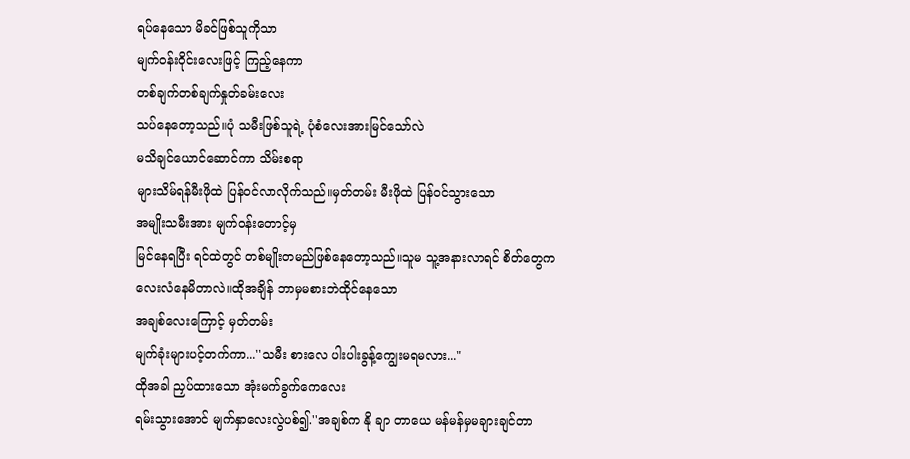ရပ်နေသော မိခင်ဖြစ်သူကိုသာ
မျက်ဝန်းဝိုင်းလေးဖြင့် ကြည့်နေကာ
တစ်ချက်တစ်ချက်နှုတ်ခမ်းလေး
သပ်နေတော့သည်။ပုံ သမီးဖြစ်သူရဲ့ ပုံစံလေးအားမြင်သော်လဲ
မသိချင်ယောင်ဆောင်ကာ သိမ်းစရာ
များသိမ်ရန်မီးဖိုထဲ ပြန်ဝင်လာလိုက်သည်။မှတ်တမ်း မီးဖိုထဲ ပြန်ဝင်သွားသော
အမျိုးသမီးအား မျက်ဝန်းတောင့်မှ
မြင်နေရပြီး ရင်ထဲတွင် တစ်မျိုးတမည်ဖြစ်နေတော့သည်။သူမ သူ့အနားလာရင် စိတ်တွေက
လေးလံနေမိတာလဲ။ထိုအချိန် ဘာမှမစားဘဲထိုင်နေသော
အချစ်လေးကြောင့် မှတ်တမ်း
မျက်ခုံးများပင့်တက်ကာ...''သမီး စားလေ ပါးပါးခွန့်ကျွေးမရမလား..."
ထိုအခါ ညှပ်ထားသော အုံးမက်ခွက်ကေလေး
ရမ်းသွားအောင် မျက်နှာလေးလွဲပစ်၍.''အချစ်က နို ချာ တာယေ မန်မန်မှမချားချင်တာ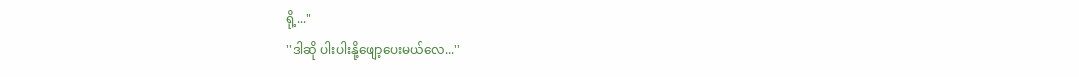ရို့..."
''ဒါဆို ပါးပါးနို့ဖျော့ပေးမယ်လေ...''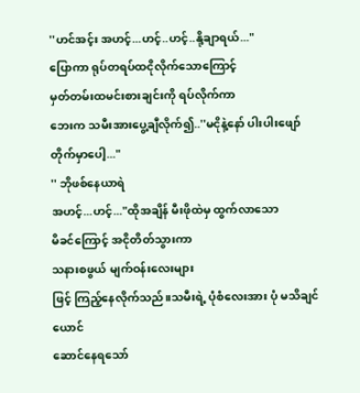''ဟင်အင့်း အဟင့်...ဟင့်..ဟင့်..နို့ချာရယ်..."
ပြောကာ ရုပ်တရပ်ထငိုလိုက်သောကြောင့်
မှတ်တမ်းထမင်းစားချင်းကို ရပ်လိုက်ကာ
ဘေးက သမီးအားပွေ့ချီလိုက်၍..''မငိုနဲ့နော် ပါးပါးဖျော်တိုက်မှာပေါ့..."
'' ဘိုဖစ်နေယာရဲ
အဟင့်...ဟင့်..."ထိုအချိန် မီးဖိုထဲမှ ထွက်လာသော
မိခင်ကြောင့် အငိုတိတ်သွားကာ
သနားစဖွယ် မျက်ဝန်းလေးများ
ဖြင့် ကြည့်နေလိုက်သည်။သမီးရဲ့ ပုံစံလေးအား ပုံ မသိချင်ယောင်
ဆောင်နေရသော်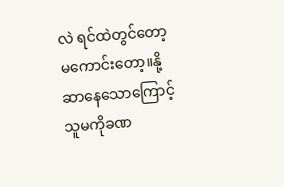လဲ ရင်ထဲတွင်တော့
မကောင်းတော့။နို့ဆာနေသောကြောင့် သူမကိုခဏ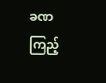ခဏ
ကြည့်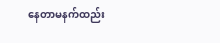နေတာမနက်ထည်း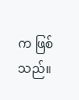က ဖြစ်သည်။